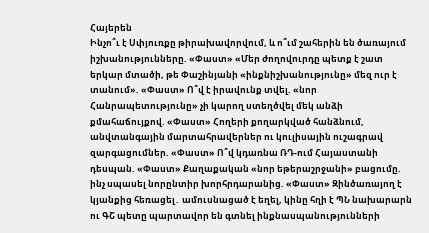Հայերեն
Ինչո՞ւ է Սփյուռքը թիրախավորվում, և ո՞ւմ շահերին են ծառայում իշխանությունները. «Փաստ» «Մեր ժողովուրդը պետք է շատ երկար մտածի, թե Փաշինյանի «ինքնիշխանությունը» մեզ ուր է տանում». «Փաստ» Ո՞վ է իրավունք տվել. «նոր Հանրապետությունը» չի կարող ստեղծվել մեկ անձի քմահաճույքով. «Փաստ» Հողերի քողարկված հանձնում, անվտանգային մարտահրավերներ ու կուլիսային ուշագրավ զարգացումներ. «Փաստ» Ո՞վ կդառնա ՌԴ-ում Հայաստանի դեսպան. «Փաստ» Քաղաքական «նոր եթերաշրջանի» բացումը. ինչ սպասել նորընտիր խորհրդարանից. «Փաստ» Զինծառայող է կյանքից հեռացել․ ամուսնացած է եղել, կինը հղի է ՊՆ նախարարն ու ԳՇ պետը պարտավոր են գտնել ինքնասպանությունների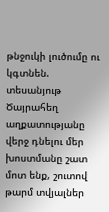թնջուկի լուծումը ու կգտնեն. տեսանյութ Ծայրահեղ աղքատությանը վերջ դնելու մեր խոստմանը շատ մոտ ենք, շուտով թարմ տվյալներ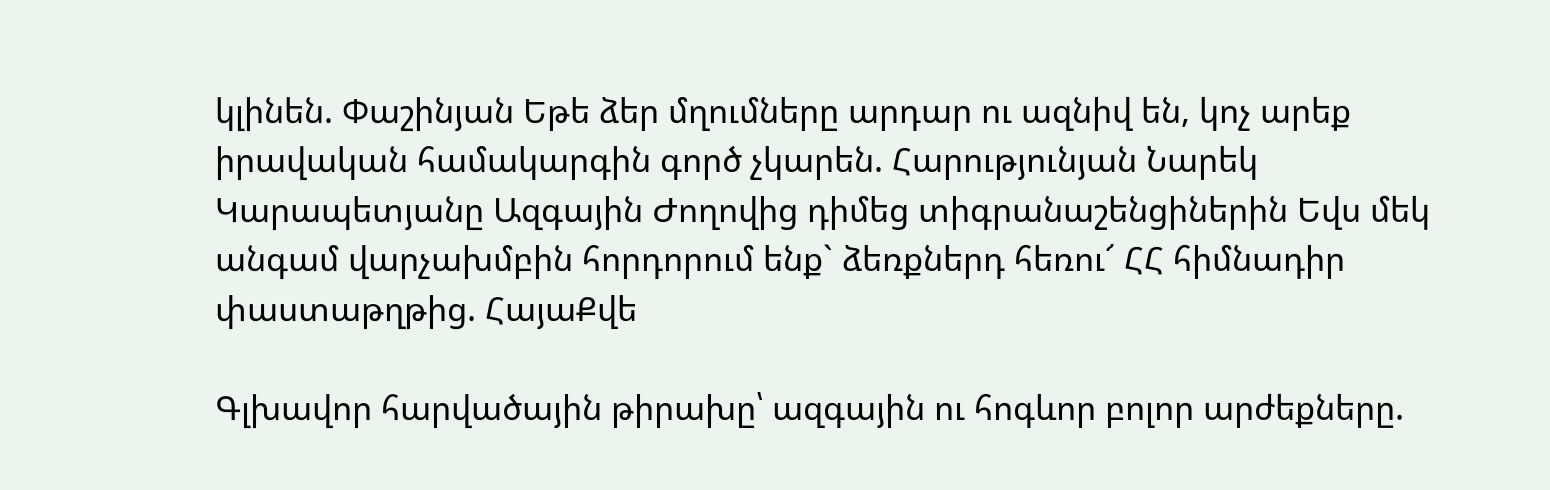կլինեն. Փաշինյան Եթե ձեր մղումները արդար ու ազնիվ են, կոչ արեք իրավական համակարգին գործ չկարեն. Հարությունյան Նարեկ Կարապետյանը Ազգային Ժողովից դիմեց տիգրանաշենցիներին Եվս մեկ անգամ վարչախմբին հորդորում ենք` ձեռքներդ հեռու՜ ՀՀ հիմնադիր փաստաթղթից. ՀայաՔվե

Գլխավոր հարվածային թիրախը՝ ազգային ու հոգևոր բոլոր արժեքները.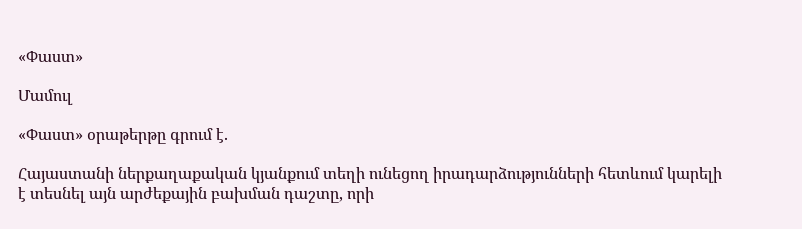«Փաստ»

Մամուլ

«Փաստ» օրաթերթը գրում է.

Հայաստանի ներքաղաքական կյանքում տեղի ունեցող իրադարձությունների հետևում կարելի է տեսնել այն արժեքային բախման դաշտը, որի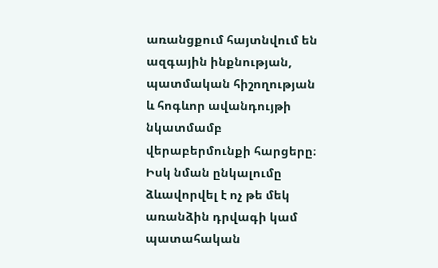առանցքում հայտնվում են ազգային ինքնության, պատմական հիշողության և հոգևոր ավանդույթի նկատմամբ վերաբերմունքի հարցերը։ Իսկ նման ընկալումը ձևավորվել է ոչ թե մեկ առանձին դրվագի կամ պատահական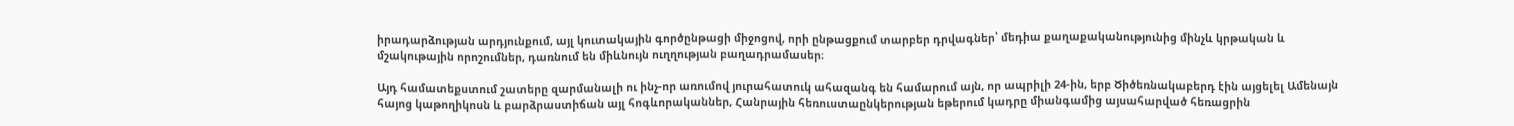իրադարձության արդյունքում, այլ կուտակային գործընթացի միջոցով, որի ընթացքում տարբեր դրվագներ՝ մեդիա քաղաքականությունից մինչև կրթական և մշակութային որոշումներ, դառնում են միևնույն ուղղության բաղադրամասեր։

Այդ համատեքստում շատերը զարմանալի ու ինչ-որ առումով յուրահատուկ ահազանգ են համարում այն, որ ապրիլի 24-ին, երբ Ծիծեռնակաբերդ էին այցելել Ամենայն հայոց կաթողիկոսն և բարձրաստիճան այլ հոգևորականներ, Հանրային հեռուստաընկերության եթերում կադրը միանգամից այսահարված հեռացրին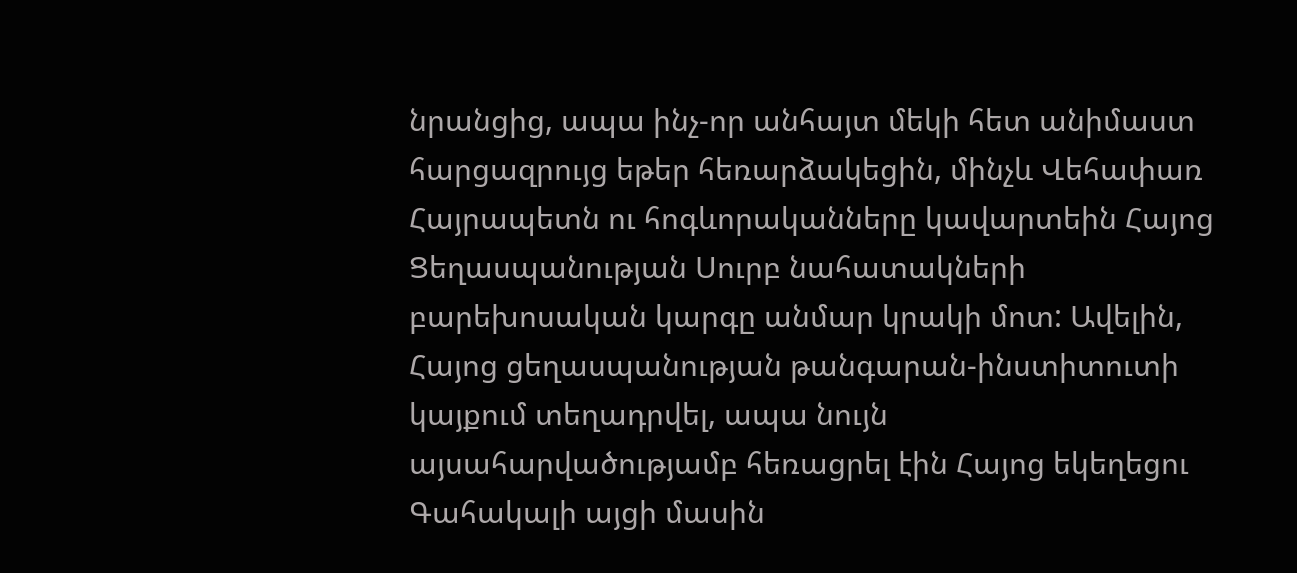նրանցից, ապա ինչ-որ անհայտ մեկի հետ անիմաստ հարցազրույց եթեր հեռարձակեցին, մինչև Վեհափառ Հայրապետն ու հոգևորականները կավարտեին Հայոց Ցեղասպանության Սուրբ նահատակների բարեխոսական կարգը անմար կրակի մոտ: Ավելին, Հայոց ցեղասպանության թանգարան-ինստիտուտի կայքում տեղադրվել, ապա նույն այսահարվածությամբ հեռացրել էին Հայոց եկեղեցու Գահակալի այցի մասին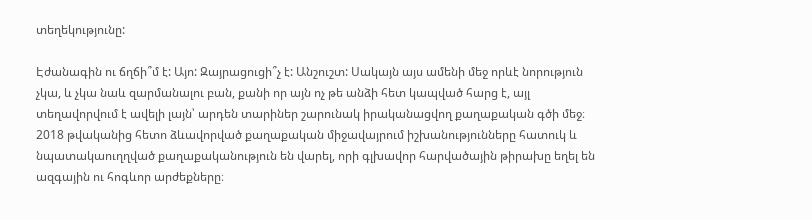տեղեկությունը:

Էժանագին ու ճղճի՞մ է: Այո: Զայրացուցի՞չ է: Անշուշտ: Սակայն այս ամենի մեջ որևէ նորություն չկա, և չկա նաև զարմանալու բան, քանի որ այն ոչ թե անձի հետ կապված հարց է, այլ տեղավորվում է ավելի լայն՝ արդեն տարիներ շարունակ իրականացվող քաղաքական գծի մեջ։ 2018 թվականից հետո ձևավորված քաղաքական միջավայրում իշխանությունները հատուկ և նպատակաուղղված քաղաքականություն են վարել, որի գլխավոր հարվածային թիրախը եղել են ազգային ու հոգևոր արժեքները։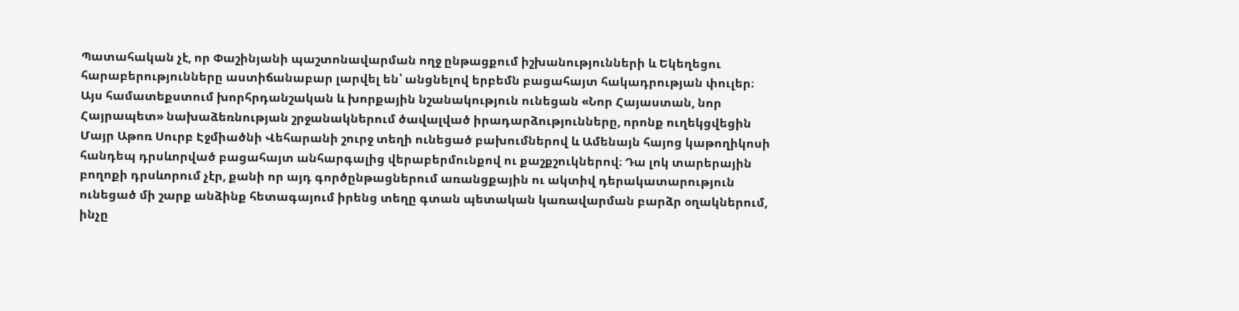Պատահական չէ, որ Փաշինյանի պաշտոնավարման ողջ ընթացքում իշխանությունների և Եկեղեցու հարաբերությունները աստիճանաբար լարվել են՝ անցնելով երբեմն բացահայտ հակադրության փուլեր։ Այս համատեքստում խորհրդանշական և խորքային նշանակություն ունեցան «Նոր Հայաստան, նոր Հայրապետ» նախաձեռնության շրջանակներում ծավալված իրադարձությունները, որոնք ուղեկցվեցին Մայր Աթոռ Սուրբ Էջմիածնի Վեհարանի շուրջ տեղի ունեցած բախումներով և Ամենայն հայոց կաթողիկոսի հանդեպ դրսևորված բացահայտ անհարգալից վերաբերմունքով ու քաշքշուկներով։ Դա լոկ տարերային բողոքի դրսևորում չէր, քանի որ այդ գործընթացներում առանցքային ու ակտիվ դերակատարություն ունեցած մի շարք անձինք հետագայում իրենց տեղը գտան պետական կառավարման բարձր օղակներում, ինչը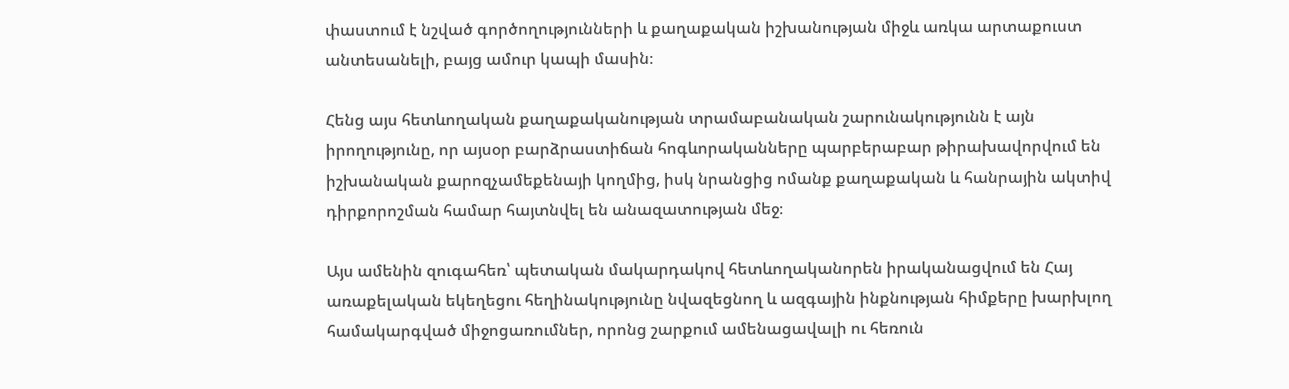փաստում է նշված գործողությունների և քաղաքական իշխանության միջև առկա արտաքուստ անտեսանելի, բայց ամուր կապի մասին։

Հենց այս հետևողական քաղաքականության տրամաբանական շարունակությունն է այն իրողությունը, որ այսօր բարձրաստիճան հոգևորականները պարբերաբար թիրախավորվում են իշխանական քարոզչամեքենայի կողմից, իսկ նրանցից ոմանք քաղաքական և հանրային ակտիվ դիրքորոշման համար հայտնվել են անազատության մեջ։

Այս ամենին զուգահեռ՝ պետական մակարդակով հետևողականորեն իրականացվում են Հայ առաքելական եկեղեցու հեղինակությունը նվազեցնող և ազգային ինքնության հիմքերը խարխլող համակարգված միջոցառումներ, որոնց շարքում ամենացավալի ու հեռուն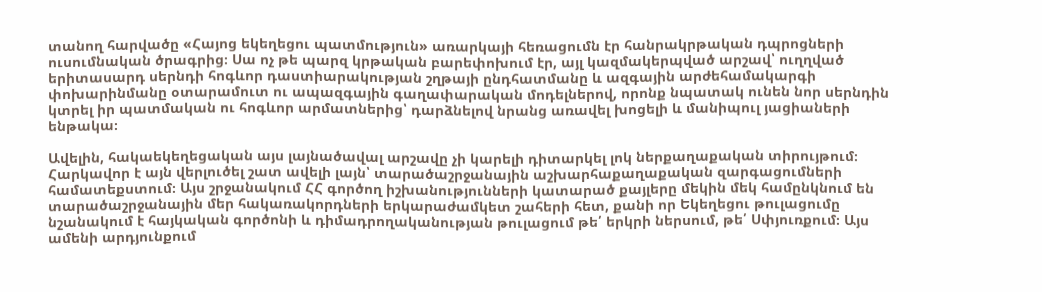տանող հարվածը «Հայոց եկեղեցու պատմություն» առարկայի հեռացումն էր հանրակրթական դպրոցների ուսումնական ծրագրից։ Սա ոչ թե պարզ կրթական բարեփոխում էր, այլ կազմակերպված արշավ՝ ուղղված երիտասարդ սերնդի հոգևոր դաստիարակության շղթայի ընդհատմանը և ազգային արժեհամակարգի փոխարինմանը օտարամուտ ու ապազգային գաղափարական մոդելներով, որոնք նպատակ ունեն նոր սերնդին կտրել իր պատմական ու հոգևոր արմատներից՝ դարձնելով նրանց առավել խոցելի և մանիպուլ յացիաների ենթակա։

Ավելին, հակաեկեղեցական այս լայնածավալ արշավը չի կարելի դիտարկել լոկ ներքաղաքական տիրույթում։ Հարկավոր է այն վերլուծել շատ ավելի լայն՝ տարածաշրջանային աշխարհաքաղաքական զարգացումների համատեքստում։ Այս շրջանակում ՀՀ գործող իշխանությունների կատարած քայլերը մեկին մեկ համընկնում են տարածաշրջանային մեր հակառակորդների երկարաժամկետ շահերի հետ, քանի որ Եկեղեցու թուլացումը նշանակում է հայկական գործոնի և դիմադրողականության թուլացում թե՛ երկրի ներսում, թե՛ Սփյուռքում։ Այս ամենի արդյունքում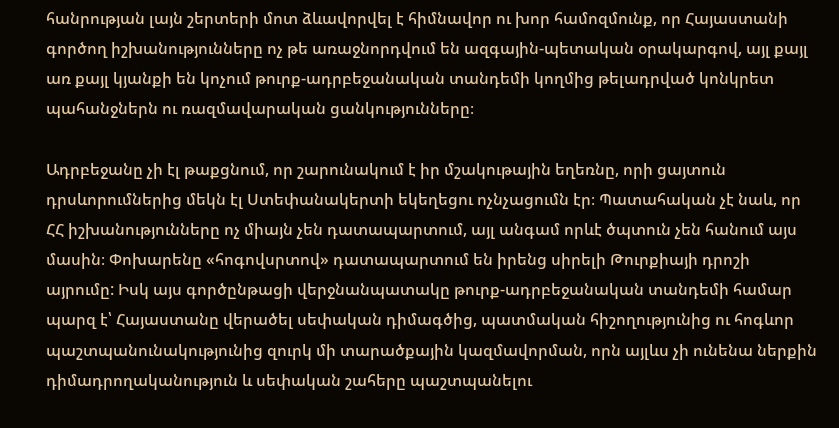հանրության լայն շերտերի մոտ ձևավորվել է հիմնավոր ու խոր համոզմունք, որ Հայաստանի գործող իշխանությունները ոչ թե առաջնորդվում են ազգային-պետական օրակարգով, այլ քայլ առ քայլ կյանքի են կոչում թուրք-ադրբեջանական տանդեմի կողմից թելադրված կոնկրետ պահանջներն ու ռազմավարական ցանկությունները։

Ադրբեջանը չի էլ թաքցնում, որ շարունակում է իր մշակութային եղեռնը, որի ցայտուն դրսևորումներից մեկն էլ Ստեփանակերտի եկեղեցու ոչնչացումն էր։ Պատահական չէ նաև, որ ՀՀ իշխանությունները ոչ միայն չեն դատապարտում, այլ անգամ որևէ ծպտուն չեն հանում այս մասին։ Փոխարենը «հոգովսրտով» դատապարտում են իրենց սիրելի Թուրքիայի դրոշի այրումը: Իսկ այս գործընթացի վերջնանպատակը թուրք-ադրբեջանական տանդեմի համար պարզ է՝ Հայաստանը վերածել սեփական դիմագծից, պատմական հիշողությունից ու հոգևոր պաշտպանունակությունից զուրկ մի տարածքային կազմավորման, որն այլևս չի ունենա ներքին դիմադրողականություն և սեփական շահերը պաշտպանելու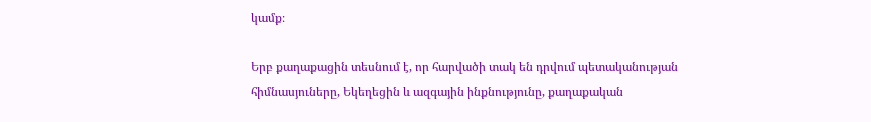կամք։

Երբ քաղաքացին տեսնում է, որ հարվածի տակ են դրվում պետականության հիմնասյուները, Եկեղեցին և ազգային ինքնությունը, քաղաքական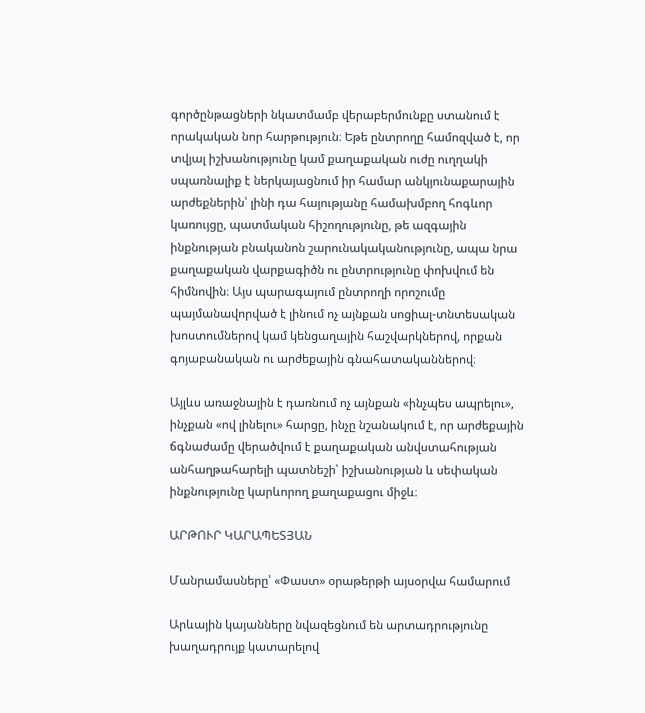գործընթացների նկատմամբ վերաբերմունքը ստանում է որակական նոր հարթություն։ Եթե ընտրողը համոզված է, որ տվյալ իշխանությունը կամ քաղաքական ուժը ուղղակի սպառնալիք է ներկայացնում իր համար անկյունաքարային արժեքներին՝ լինի դա հայությանը համախմբող հոգևոր կառույցը, պատմական հիշողությունը, թե ազգային ինքնության բնականոն շարունակականությունը, ապա նրա քաղաքական վարքագիծն ու ընտրությունը փոխվում են հիմնովին։ Այս պարագայում ընտրողի որոշումը պայմանավորված է լինում ոչ այնքան սոցիալ-տնտեսական խոստումներով կամ կենցաղային հաշվարկներով, որքան գոյաբանական ու արժեքային գնահատականներով։

Այլևս առաջնային է դառնում ոչ այնքան «ինչպես ապրելու», ինչքան «ով լինելու» հարցը, ինչը նշանակում է, որ արժեքային ճգնաժամը վերածվում է քաղաքական անվստահության անհաղթահարելի պատնեշի՝ իշխանության և սեփական ինքնությունը կարևորող քաղաքացու միջև։

ԱՐԹՈՒՐ ԿԱՐԱՊԵՏՅԱՆ

Մանրամասները՝ «Փաստ» օրաթերթի այսօրվա համարում

Արևային կայանները նվազեցնում են արտադրությունը խաղադրույք կատարելով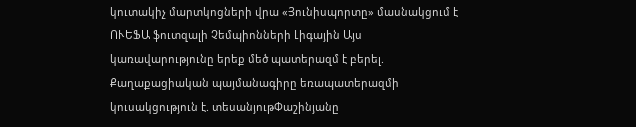կուտակիչ մարտկոցների վրա «Յունիսպորտը» մասնակցում է ՈՒԵՖԱ ֆուտզալի Չեմպիոնների Լիգային Այս կառավարությունը երեք մեծ պատերազմ է բերել. Քաղաքացիական պայմանագիրը եռապատերազմի կուսակցություն է. տեսանյութՓաշինյանը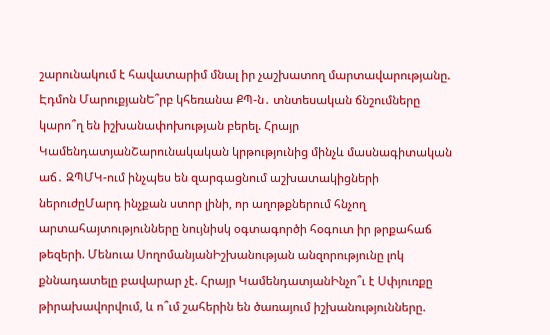շարունակում է հավատարիմ մնալ իր չաշխատող մարտավարությանը. Էդմոն ՄարուքյանԵ՞րբ կհեռանա ՔՊ-ն․ տնտեսական ճնշումները կարո՞ղ են իշխանափոխության բերել. Հրայր ԿամենդատյանՇարունակական կրթությունից մինչև մասնագիտական աճ․ ԶՊՄԿ-ում ինչպես են զարգացնում աշխատակիցների ներուժըՄարդ ինչքան ստոր լինի, որ աղոթքներում հնչող արտահայտությունները նույնիսկ օգտագործի հօգուտ իր թրքահաճ թեզերի. Մենուա ՍողոմանյանԻշխանության անզորությունը լոկ քննադատելը բավարար չէ. Հրայր ԿամենդատյանԻնչո՞ւ է Սփյուռքը թիրախավորվում, և ո՞ւմ շահերին են ծառայում իշխանությունները.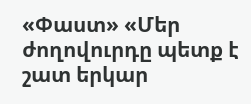«Փաստ» «Մեր ժողովուրդը պետք է շատ երկար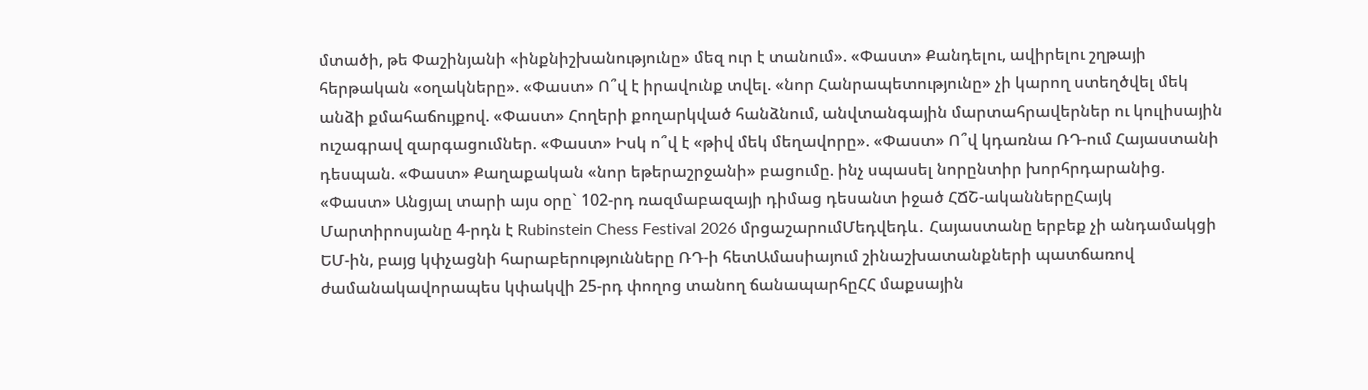մտածի, թե Փաշինյանի «ինքնիշխանությունը» մեզ ուր է տանում». «Փաստ» Քանդելու, ավիրելու շղթայի հերթական «օղակները». «Փաստ» Ո՞վ է իրավունք տվել. «նոր Հանրապետությունը» չի կարող ստեղծվել մեկ անձի քմահաճույքով. «Փաստ» Հողերի քողարկված հանձնում, անվտանգային մարտահրավերներ ու կուլիսային ուշագրավ զարգացումներ. «Փաստ» Իսկ ո՞վ է «թիվ մեկ մեղավորը». «Փաստ» Ո՞վ կդառնա ՌԴ-ում Հայաստանի դեսպան. «Փաստ» Քաղաքական «նոր եթերաշրջանի» բացումը. ինչ սպասել նորընտիր խորհրդարանից. «Փաստ» Անցյալ տարի այս օրը` 102-րդ ռազմաբազայի դիմաց դեսանտ իջած ՀՃՇ-ականներըՀայկ Մարտիրոսյանը 4-րդն է Rubinstein Chess Festival 2026 մրցաշարումՄեդվեդև․ Հայաստանը երբեք չի անդամակցի ԵՄ-ին, բայց կփչացնի հարաբերությունները ՌԴ-ի հետԱմասիայում շինաշխատանքների պատճառով ժամանակավորապես կփակվի 25-րդ փողոց տանող ճանապարհըՀՀ մաքսային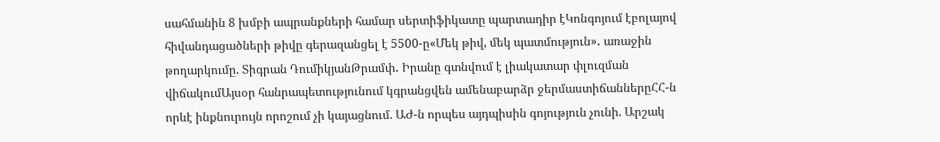սահմանին 8 խմբի ապրանքների համար սերտիֆիկատը պարտադիր էԿոնգոյում էբոլայով հիվանդացածների թիվը գերազանցել է 5500-ը«Մեկ թիվ, մեկ պատմություն»․ առաջին թողարկումը. Տիգրան ԴումիկյանԹրամփ․ Իրանը գտնվում է լիակատար փլուզման վիճակումԱյսօր հանրապետությունում կգրանցվեն ամենաբարձր ջերմաստիճաններըՀՀ-ն որևէ ինքնուրույն որոշում չի կայացնում. ԱԺ-ն որպես այդպիսին գոյություն չունի. Արշակ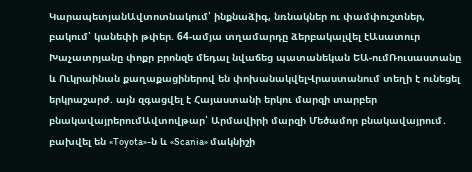ԿարապետյանԱվտոտնակում՝ ինքնաձիգ, նռնակներ ու փամփուշտներ, բակում՝ կանեփի թփեր. 64-ամյա տղամարդը ձերբակալվել էԱսատուր Խաչատրյանը փոքր բրոնզե մեդալ նվաճեց պատանեկան ԵԱ-ումՌուսաստանը և Ուկրաինան քաղաքացիներով են փոխանակվելՎրաստանում տեղի է ունեցել երկրաշարժ. այն զգացվել է Հայաստանի երկու մարզի տարբեր բնակավայրերումԱվտովթար՝ Արմավիրի մարզի Մեծամոր բնակավայրում․ բախվել են «Toyota»-ն և «Scania» մակնիշի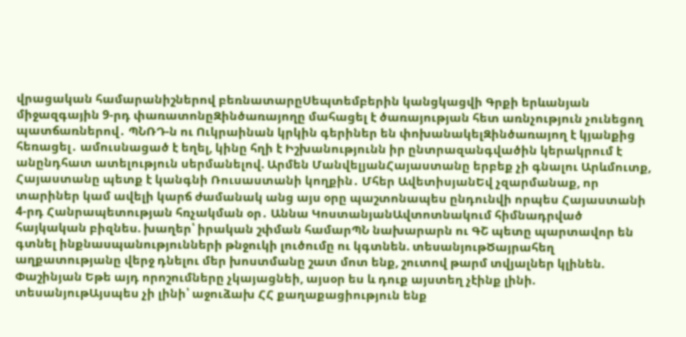վրացական համարանիշներով բեռնատարըՍեպտեմբերին կանցկացվի Գրքի երևանյան միջազգային 9-րդ փառատոնըԶինծառայողը մահացել է ծառայության հետ առնչություն չունեցող պատճառներով․ ՊՆՌԴ-ն ու Ուկրաինան կրկին գերիներ են փոխանակելԶինծառայող է կյանքից հեռացել․ ամուսնացած է եղել, կինը հղի է Իշխանությունն իր ընտրազանգվածին կերակրում է անընդհատ ատելություն սերմանելով. Արմեն ՄանվելյանՀայաստանը երբեք չի գնալու Արևմուտք, Հայաստանը պետք է կանգնի Ռուսաստանի կողքին․ Մհեր ԱվետիսյանԵվ չզարմանաք, որ տարիներ կամ ավելի կարճ ժամանակ անց այս օրը պաշտոնապես ընդունվի որպես Հայաստանի 4-րդ Հանրապետության հռչակման օր․ Աննա ԿոստանյանԱվտոտնակում հիմնադրված հայկական բիզնես. խաղեր՝ իրական շփման համարՊՆ նախարարն ու ԳՇ պետը պարտավոր են գտնել ինքնասպանությունների թնջուկի լուծումը ու կգտնեն. տեսանյութԾայրահեղ աղքատությանը վերջ դնելու մեր խոստմանը շատ մոտ ենք, շուտով թարմ տվյալներ կլինեն. Փաշինյան Եթե այդ որոշումները չկայացնեի, այսօր ես և դուք այստեղ չէինք լինի. տեսանյութԱյսպես չի լինի՝ աջուձախ ՀՀ քաղաքացիություն ենք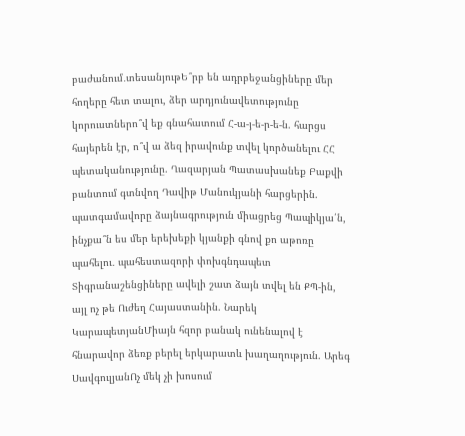բաժանում․տեսանյութԵ՞րբ են ադրբեջանցիները մեր հողերը հետ տալու, ձեր արդյունավետությունը կորուստներո՞վ եք գնահատում Հ-ա-յ-ե-ր-ե-ն. հարցս հայերեն էր, ո՞վ ա ձեզ իրավունք տվել կործանելու ՀՀ պետականությունը. Ղազարյան Պատասխանեք Բաքվի բանտում գտնվող Դավիթ Մանուկյանի հարցերին. պատգամավորը ձայնագրություն միացրեց Պապիկյա՛ն, ինչքա՞ն ես մեր երեխեքի կյանքի գնով քո աթոռը պահելու․ պահեստազորի փոխգնդապետ Տիգրանաշենցիները ավելի շատ ձայն տվել են ՔՊ-ին, այլ ոչ թե Ուժեղ Հայաստանին. Նարեկ ԿարապետյանՄիայն հզոր բանակ ունենալով է հնարավոր ձեռք բերել երկարատև խաղաղություն. Արեգ ՍավգուլյանՈչ մեկ չի խոսում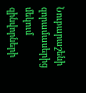Նուբարաշենի զորամասերից մեկում զինվորների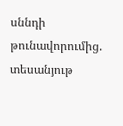սննդի թունավորումից. տեսանյութ